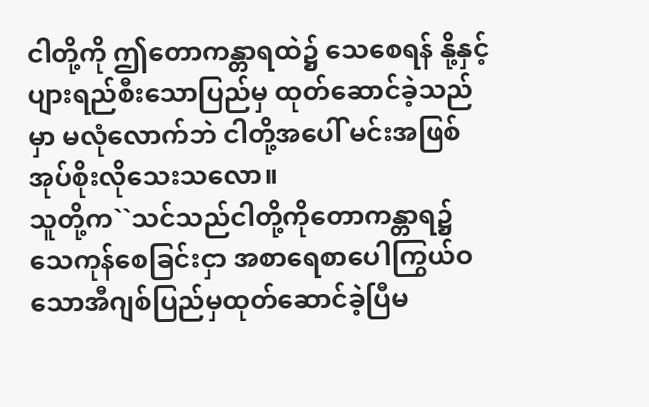ငါတို့ကို ဤတောကန္တာရထဲ၌ သေစေရန် နို့နှင့်ပျားရည်စီးသောပြည်မှ ထုတ်ဆောင်ခဲ့သည်မှာ မလုံလောက်ဘဲ ငါတို့အပေါ် မင်းအဖြစ် အုပ်စိုးလိုသေးသလော။
သူတို့က``သင်သည်ငါတို့ကိုတောကန္တာရ၌ သေကုန်စေခြင်းငှာ အစာရေစာပေါကြွယ်ဝ သောအီဂျစ်ပြည်မှထုတ်ဆောင်ခဲ့ပြီမ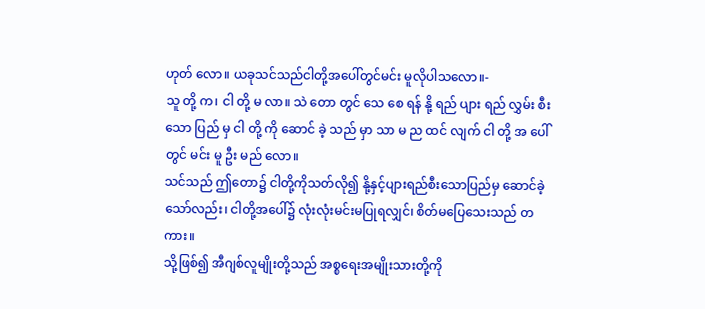ဟုတ် လော။ ယခုသင်သည်ငါတို့အပေါ်တွင်မင်း မူလိုပါသလော။-
သူ တို့ က၊ ငါ တို့ မ လာ။ သဲ တော တွင် သေ စေ ရန် နို့ ရည် ပျား ရည် လွှမ်း စီး သော ပြည် မှ ငါ တို့ ကို ဆောင် ခဲ့ သည် မှာ သာ မ ည ထင် လျက် ငါ တို့ အ ပေါ် တွင် မင်း မူ ဦး မည် လော။
သင်သည် ဤတော၌ ငါတို့ကိုသတ်လို၍ နို့နှင့်ပျားရည်စီးသောပြည်မှ ဆောင်ခဲ့သော်လည်း၊ ငါတို့အပေါ်၌ လုံးလုံးမင်းမပြုရလျှင်၊ စိတ်မပြေသေးသည် တကား။
သို့ဖြစ်၍ အီဂျစ်လူမျိုးတို့သည် အစ္စရေးအမျိုးသားတို့ကို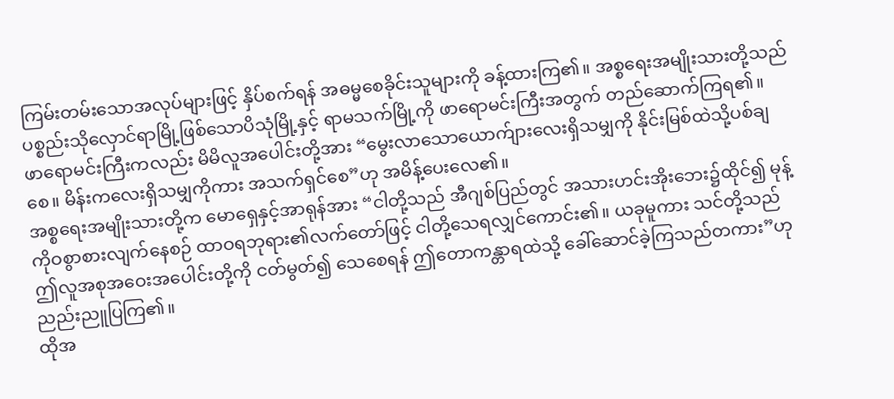ကြမ်းတမ်းသောအလုပ်များဖြင့် နှိပ်စက်ရန် အဓမ္မစေခိုင်းသူများကို ခန့်ထားကြ၏။ အစ္စရေးအမျိုးသားတို့သည် ပစ္စည်းသိုလှောင်ရာမြို့ဖြစ်သောပိသုံမြို့နှင့် ရာမသက်မြို့ကို ဖာရောမင်းကြီးအတွက် တည်ဆောက်ကြရ၏။
ဖာရောမင်းကြီးကလည်း မိမိလူအပေါင်းတို့အား “မွေးလာသောယောက်ျားလေးရှိသမျှကို နိုင်းမြစ်ထဲသို့ပစ်ချစေ။ မိန်းကလေးရှိသမျှကိုကား အသက်ရှင်စေ”ဟု အမိန့်ပေးလေ၏။
အစ္စရေးအမျိုးသားတို့က မောရှေနှင့်အာရုန်အား “ငါတို့သည် အီဂျစ်ပြည်တွင် အသားဟင်းအိုးဘေး၌ထိုင်၍ မုန့်ကိုဝစွာစားလျက်နေစဉ် ထာဝရဘုရား၏လက်တော်ဖြင့် ငါတို့သေရလျှင်ကောင်း၏။ ယခုမူကား သင်တို့သည် ဤလူအစုအဝေးအပေါင်းတို့ကို ငတ်မွတ်၍ သေစေရန် ဤတောကန္တာရထဲသို့ ခေါ်ဆောင်ခဲ့ကြသည်တကား”ဟု ညည်းညူပြကြ၏။
ထိုအ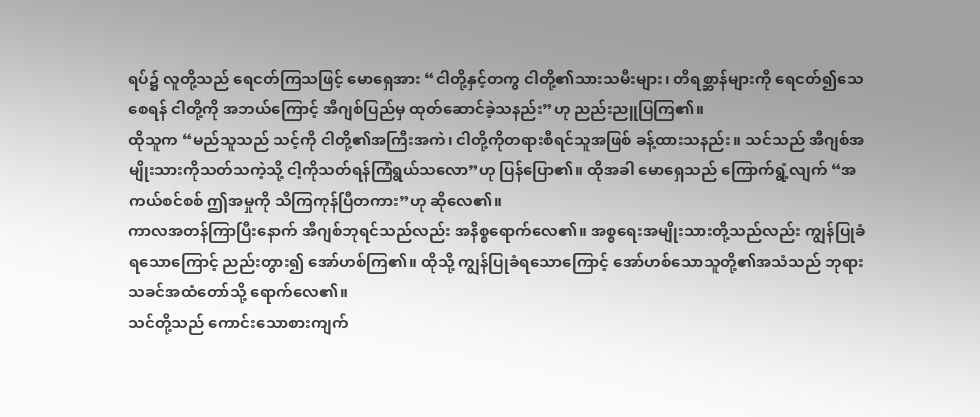ရပ်၌ လူတို့သည် ရေငတ်ကြသဖြင့် မောရှေအား “ငါတို့နှင့်တကွ ငါတို့၏သားသမီးများ၊ တိရစ္ဆာန်များကို ရေငတ်၍သေစေရန် ငါတို့ကို အဘယ်ကြောင့် အီဂျစ်ပြည်မှ ထုတ်ဆောင်ခဲ့သနည်း”ဟု ညည်းညူပြကြ၏။
ထိုသူက “မည်သူသည် သင့်ကို ငါတို့၏အကြီးအကဲ၊ ငါတို့ကိုတရားစီရင်သူအဖြစ် ခန့်ထားသနည်း။ သင်သည် အီဂျစ်အမျိုးသားကိုသတ်သကဲ့သို့ ငါ့ကိုသတ်ရန်ကြံရွယ်သလော”ဟု ပြန်ပြော၏။ ထိုအခါ မောရှေသည် ကြောက်ရွံ့လျက် “အကယ်စင်စစ် ဤအမှုကို သိကြကုန်ပြီတကား”ဟု ဆိုလေ၏။
ကာလအတန်ကြာပြီးနောက် အီဂျစ်ဘုရင်သည်လည်း အနိစ္စရောက်လေ၏။ အစ္စရေးအမျိုးသားတို့သည်လည်း ကျွန်ပြုခံရသောကြောင့် ညည်းတွား၍ အော်ဟစ်ကြ၏။ ထိုသို့ ကျွန်ပြုခံရသောကြောင့် အော်ဟစ်သောသူတို့၏အသံသည် ဘုရားသခင်အထံတော်သို့ ရောက်လေ၏။
သင်တို့သည် ကောင်းသောစားကျက်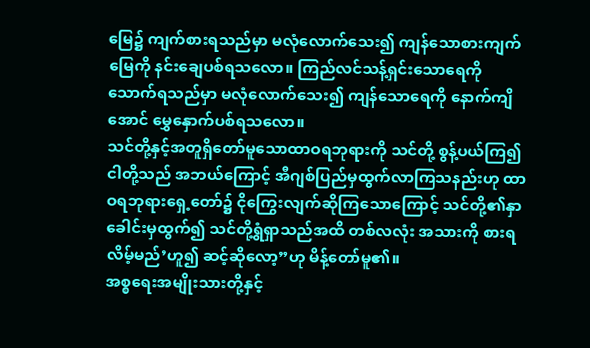မြေ၌ ကျက်စားရသည်မှာ မလုံလောက်သေး၍ ကျန်သောစားကျက်မြေကို နင်းချေပစ်ရသလော။ ကြည်လင်သန့်ရှင်းသောရေကို သောက်ရသည်မှာ မလုံလောက်သေး၍ ကျန်သောရေကို နောက်ကျိအောင် မွှေနှောက်ပစ်ရသလော။
သင်တို့နှင့်အတူရှိတော်မူသောထာဝရဘုရားကို သင်တို့ စွန့်ပယ်ကြ၍ ငါတို့သည် အဘယ်ကြောင့် အီဂျစ်ပြည်မှထွက်လာကြသနည်းဟု ထာဝရဘုရားရှေ့တော်၌ ငိုကြွေးလျက်ဆိုကြသောကြောင့် သင်တို့၏နှာခေါင်းမှထွက်၍ သင်တို့ရွံရှာသည်အထိ တစ်လလုံး အသားကို စားရလိမ့်မည်’ဟူ၍ ဆင့်ဆိုလော့”ဟု မိန့်တော်မူ၏။
အစ္စရေးအမျိုးသားတို့နှင့်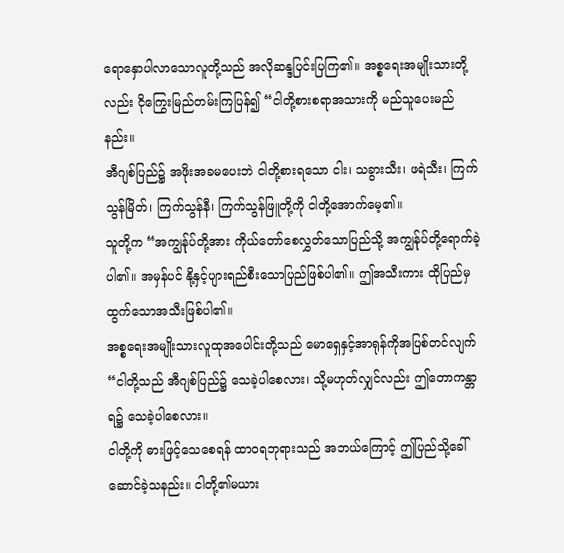ရောနှောပါလာသောလူတို့သည် အလိုဆန္ဒပြင်းပြကြ၏။ အစ္စရေးအမျိုးသားတို့လည်း ငိုကြွေးမြည်တမ်းကြပြန်၍ “ငါတို့စားစရာအသားကို မည်သူပေးမည်နည်း။
အီဂျစ်ပြည်၌ အဖိုးအခမပေးဘဲ ငါတို့စားရသော ငါး၊ သခွားသီး၊ ဖရဲသီး၊ ကြက်သွန်မြိတ်၊ ကြက်သွန်နီ၊ ကြက်သွန်ဖြူတို့ကို ငါတို့အောက်မေ့၏။
သူတို့က “အကျွန်ုပ်တို့အား ကိုယ်တော်စေလွှတ်သောပြည်သို့ အကျွန်ုပ်တို့ရောက်ခဲ့ပါ၏။ အမှန်ပင် နို့နှင့်ပျားရည်စီးသောပြည်ဖြစ်ပါ၏။ ဤအသီးကား ထိုပြည်မှထွက်သောအသီးဖြစ်ပါ၏။
အစ္စရေးအမျိုးသားလူထုအပေါင်းတို့သည် မောရှေနှင့်အာရုန်ကိုအပြစ်တင်လျက် “ငါတို့သည် အီဂျစ်ပြည်၌ သေခဲ့ပါစေလား၊ သို့မဟုတ်လျှင်လည်း ဤတောကန္တာရ၌ သေခဲ့ပါစေလား။
ငါတို့ကို ဓားဖြင့်သေစေရန် ထာဝရဘုရားသည် အဘယ်ကြောင့် ဤပြည်သို့ခေါ်ဆောင်ခဲ့သနည်း။ ငါတို့၏မယား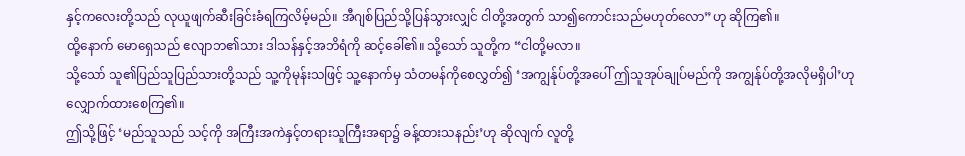နှင့်ကလေးတို့သည် လုယူဖျက်ဆီးခြင်းခံရကြလိမ့်မည်။ အီဂျစ်ပြည်သို့ပြန်သွားလျှင် ငါတို့အတွက် သာ၍ကောင်းသည်မဟုတ်လော”ဟု ဆိုကြ၏။
ထို့နောက် မောရှေသည် ဧလျာဘ၏သား ဒါသန်နှင့်အဘိရံကို ဆင့်ခေါ်၏။ သို့သော် သူတို့က “ငါတို့မလာ။
သို့သော် သူ၏ပြည်သူပြည်သားတို့သည် သူ့ကိုမုန်းသဖြင့် သူ့နောက်မှ သံတမန်ကိုစေလွှတ်၍ ‘အကျွန်ုပ်တို့အပေါ် ဤသူအုပ်ချုပ်မည်ကို အကျွန်ုပ်တို့အလိုမရှိပါ’ဟု လျှောက်ထားစေကြ၏။
ဤသို့ဖြင့် ‘မည်သူသည် သင့်ကို အကြီးအကဲနှင့်တရားသူကြီးအရာ၌ ခန့်ထားသနည်း’ဟု ဆိုလျက် လူတို့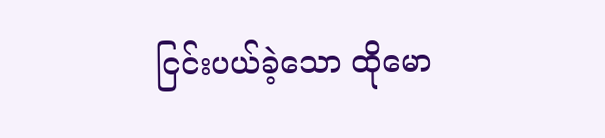ငြင်းပယ်ခဲ့သော ထိုမော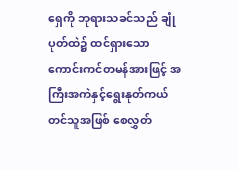ရှေကို ဘုရားသခင်သည် ချုံပုတ်ထဲ၌ ထင်ရှားသောကောင်းကင်တမန်အားဖြင့် အကြီးအကဲနှင့်ရွေးနုတ်ကယ်တင်သူအဖြစ် စေလွှတ်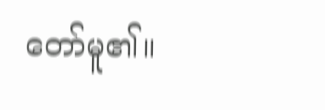တော်မူ၏။